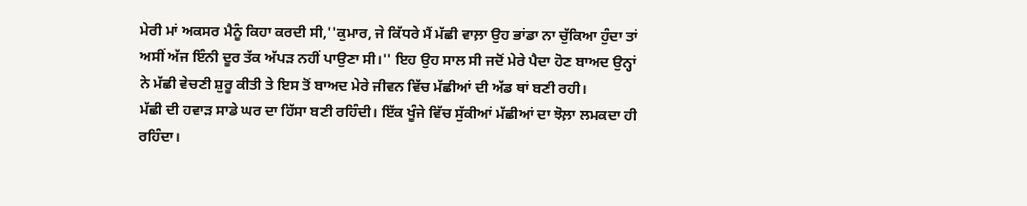ਮੇਰੀ ਮਾਂ ਅਕਸਰ ਮੈਨੂੰ ਕਿਹਾ ਕਰਦੀ ਸੀ,''ਕੁਮਾਰ, ਜੇ ਕਿੱਧਰੇ ਮੈਂ ਮੱਛੀ ਵਾਲ਼ਾ ਉਹ ਭਾਂਡਾ ਨਾ ਚੁੱਕਿਆ ਹੁੰਦਾ ਤਾਂ ਅਸੀਂ ਅੱਜ ਇੰਨੀ ਦੂਰ ਤੱਕ ਅੱਪੜ ਨਹੀਂ ਪਾਉਣਾ ਸੀ।'' ਇਹ ਉਹ ਸਾਲ ਸੀ ਜਦੋਂ ਮੇਰੇ ਪੈਦਾ ਹੋਣ ਬਾਅਦ ਉਨ੍ਹਾਂ ਨੇ ਮੱਛੀ ਵੇਚਣੀ ਸ਼ੁਰੂ ਕੀਤੀ ਤੇ ਇਸ ਤੋਂ ਬਾਅਦ ਮੇਰੇ ਜੀਵਨ ਵਿੱਚ ਮੱਛੀਆਂ ਦੀ ਅੱਡ ਥਾਂ ਬਣੀ ਰਹੀ।
ਮੱਛੀ ਦੀ ਹਵਾੜ ਸਾਡੇ ਘਰ ਦਾ ਹਿੱਸਾ ਬਣੀ ਰਹਿੰਦੀ। ਇੱਕ ਖੂੰਜੇ ਵਿੱਚ ਸੁੱਕੀਆਂ ਮੱਛੀਆਂ ਦਾ ਝੋਲ਼ਾ ਲਮਕਦਾ ਹੀ ਰਹਿੰਦਾ।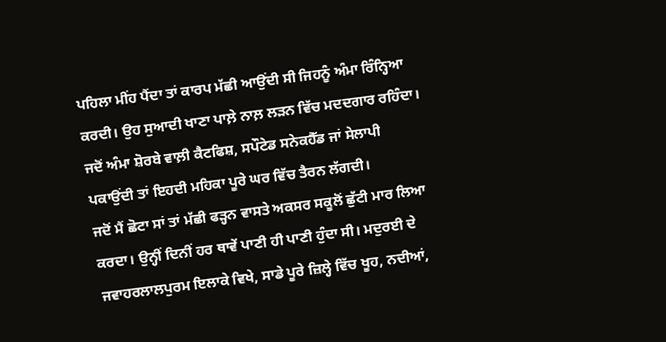ਪਹਿਲਾ ਮੀਂਹ ਪੈਂਦਾ ਤਾਂ ਕਾਰਪ ਮੱਛੀ ਆਉਂਦੀ ਸੀ ਜਿਹਨੂੰ ਅੰਮਾ ਰਿੰਨ੍ਹਿਆ ਕਰਦੀ। ਉਹ ਸੁਆਦੀ ਖਾਣਾ ਪਾਲ਼ੇ ਨਾਲ਼ ਲੜਨ ਵਿੱਚ ਮਦਦਗਾਰ ਰਹਿੰਦਾ। ਜਦੋਂ ਅੰਮਾ ਸ਼ੋਰਬੇ ਵਾਲ਼ੀ ਕੈਟਫਿਸ਼, ਸਪੌਟੇਡ ਸਨੇਕਹੈੱਡ ਜਾਂ ਸੇਲਾਪੀ ਪਕਾਉਂਦੀ ਤਾਂ ਇਹਦੀ ਮਹਿਕਾ ਪੂਰੇ ਘਰ ਵਿੱਚ ਤੈਰਨ ਲੱਗਦੀ।
ਜਦੋਂ ਮੈਂ ਛੋਟਾ ਸਾਂ ਤਾਂ ਮੱਛੀ ਫੜ੍ਹਨ ਵਾਸਤੇ ਅਕਸਰ ਸਕੂਲੋਂ ਛੁੱਟੀ ਮਾਰ ਲਿਆ ਕਰਦਾ। ਉਨ੍ਹੀਂ ਦਿਨੀਂ ਹਰ ਥਾਵੇਂ ਪਾਣੀ ਹੀ ਪਾਣੀ ਹੁੰਦਾ ਸੀ। ਮਦੁਰਈ ਦੇ ਜਵਾਹਰਲਾਲਪੁਰਮ ਇਲਾਕੇ ਵਿਖੇ, ਸਾਡੇ ਪੂਰੇ ਜ਼ਿਲ੍ਹੇ ਵਿੱਚ ਖੂਹ, ਨਦੀਆਂ,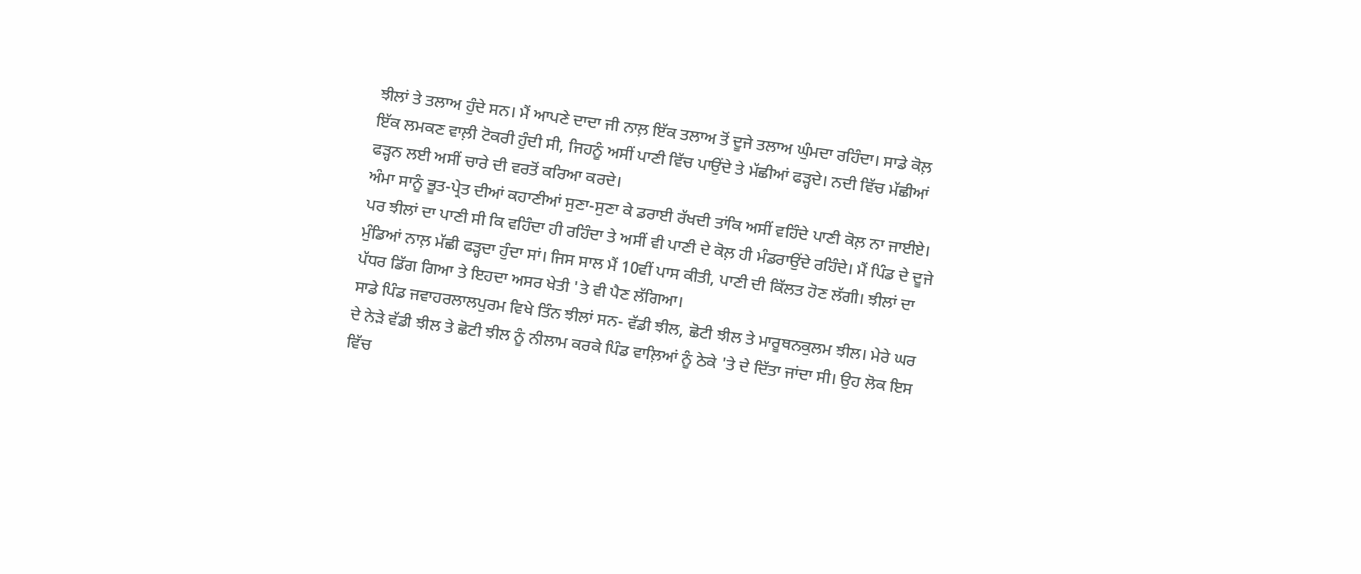ਝੀਲਾਂ ਤੇ ਤਲਾਅ ਹੁੰਦੇ ਸਨ। ਮੈਂ ਆਪਣੇ ਦਾਦਾ ਜੀ ਨਾਲ਼ ਇੱਕ ਤਲਾਅ ਤੋਂ ਦੂਜੇ ਤਲਾਅ ਘੁੰਮਦਾ ਰਹਿੰਦਾ। ਸਾਡੇ ਕੋਲ਼ ਇੱਕ ਲਮਕਣ ਵਾਲ਼ੀ ਟੋਕਰੀ ਹੁੰਦੀ ਸੀ, ਜਿਹਨੂੰ ਅਸੀਂ ਪਾਣੀ ਵਿੱਚ ਪਾਉਂਦੇ ਤੇ ਮੱਛੀਆਂ ਫੜ੍ਹਦੇ। ਨਦੀ ਵਿੱਚ ਮੱਛੀਆਂ ਫੜ੍ਹਨ ਲਈ ਅਸੀਂ ਚਾਰੇ ਦੀ ਵਰਤੋਂ ਕਰਿਆ ਕਰਦੇ।
ਅੰਮਾ ਸਾਨੂੰ ਭੂਤ-ਪ੍ਰੇਤ ਦੀਆਂ ਕਹਾਣੀਆਂ ਸੁਣਾ-ਸੁਣਾ ਕੇ ਡਰਾਈ ਰੱਖਦੀ ਤਾਂਕਿ ਅਸੀਂ ਵਹਿੰਦੇ ਪਾਣੀ ਕੋਲ਼ ਨਾ ਜਾਈਏ। ਪਰ ਝੀਲਾਂ ਦਾ ਪਾਣੀ ਸੀ ਕਿ ਵਹਿੰਦਾ ਹੀ ਰਹਿੰਦਾ ਤੇ ਅਸੀਂ ਵੀ ਪਾਣੀ ਦੇ ਕੋਲ਼ ਹੀ ਮੰਡਰਾਉਂਦੇ ਰਹਿੰਦੇ। ਮੈਂ ਪਿੰਡ ਦੇ ਦੂਜੇ ਮੁੰਡਿਆਂ ਨਾਲ਼ ਮੱਛੀ ਫੜ੍ਹਦਾ ਹੁੰਦਾ ਸਾਂ। ਜਿਸ ਸਾਲ ਮੈਂ 10ਵੀਂ ਪਾਸ ਕੀਤੀ, ਪਾਣੀ ਦੀ ਕਿੱਲਤ ਹੋਣ ਲੱਗੀ। ਝੀਲਾਂ ਦਾ ਪੱਧਰ ਡਿੱਗ ਗਿਆ ਤੇ ਇਹਦਾ ਅਸਰ ਖੇਤੀ 'ਤੇ ਵੀ ਪੈਣ ਲੱਗਿਆ।
ਸਾਡੇ ਪਿੰਡ ਜਵਾਹਰਲਾਲਪੁਰਮ ਵਿਖੇ ਤਿੰਨ ਝੀਲਾਂ ਸਨ- ਵੱਡੀ ਝੀਲ, ਛੋਟੀ ਝੀਲ ਤੇ ਮਾਰੂਥਨਕੁਲਮ ਝੀਲ। ਮੇਰੇ ਘਰ ਦੇ ਨੇੜੇ ਵੱਡੀ ਝੀਲ ਤੇ ਛੋਟੀ ਝੀਲ ਨੂੰ ਨੀਲਾਮ ਕਰਕੇ ਪਿੰਡ ਵਾਲ਼ਿਆਂ ਨੂੰ ਠੇਕੇ 'ਤੇ ਦੇ ਦਿੱਤਾ ਜਾਂਦਾ ਸੀ। ਉਹ ਲੋਕ ਇਸ ਵਿੱਚ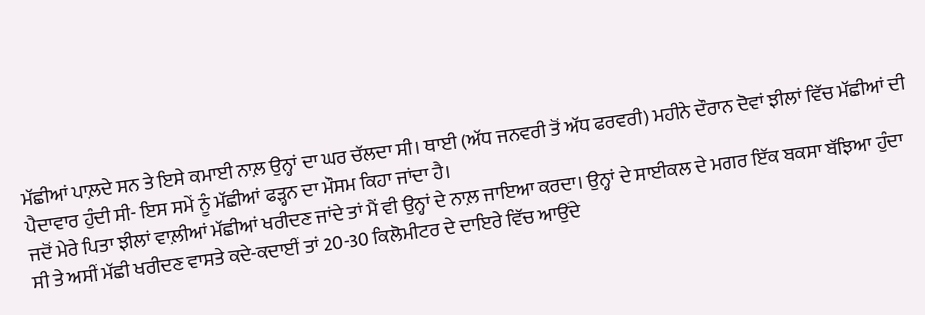ਮੱਛੀਆਂ ਪਾਲ਼ਦੇ ਸਨ ਤੇ ਇਸੇ ਕਮਾਈ ਨਾਲ਼ ਉਨ੍ਹਾਂ ਦਾ ਘਰ ਚੱਲਦਾ ਸੀ। ਥਾਈ (ਅੱਧ ਜਨਵਰੀ ਤੋਂ ਅੱਧ ਫਰਵਰੀ) ਮਹੀਨੇ ਦੌਰਾਨ ਦੋਵਾਂ ਝੀਲਾਂ ਵਿੱਚ ਮੱਛੀਆਂ ਦੀ ਪੈਦਾਵਾਰ ਹੁੰਦੀ ਸੀ- ਇਸ ਸਮੇਂ ਨੂੰ ਮੱਛੀਆਂ ਫੜ੍ਹਨ ਦਾ ਮੌਸਮ ਕਿਹਾ ਜਾਂਦਾ ਹੈ।
ਜਦੋਂ ਮੇਰੇ ਪਿਤਾ ਝੀਲਾਂ ਵਾਲ਼ੀਆਂ ਮੱਛੀਆਂ ਖਰੀਦਣ ਜਾਂਦੇ ਤਾਂ ਮੈਂ ਵੀ ਉਨ੍ਹਾਂ ਦੇ ਨਾਲ਼ ਜਾਇਆ ਕਰਦਾ। ਉਨ੍ਹਾਂ ਦੇ ਸਾਈਕਲ ਦੇ ਮਗਰ ਇੱਕ ਬਕਸਾ ਬੱਝਿਆ ਹੁੰਦਾ ਸੀ ਤੇ ਅਸੀਂ ਮੱਛੀ ਖਰੀਦਣ ਵਾਸਤੇ ਕਦੇ-ਕਦਾਈਂ ਤਾਂ 20-30 ਕਿਲੋਮੀਟਰ ਦੇ ਦਾਇਰੇ ਵਿੱਚ ਆਉਂਦੇ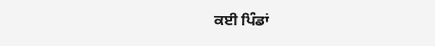ਕਈ ਪਿੰਡਾਂ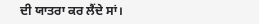ਦੀ ਯਾਤਰਾ ਕਰ ਲੈਂਦੇ ਸਾਂ।